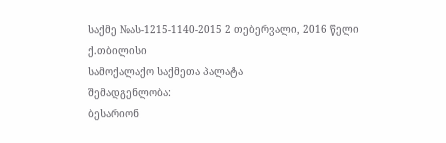საქმე №ას-1215-1140-2015 2 თებერვალი, 2016 წელი
ქ.თბილისი
სამოქალაქო საქმეთა პალატა
შემადგენლობა:
ბესარიონ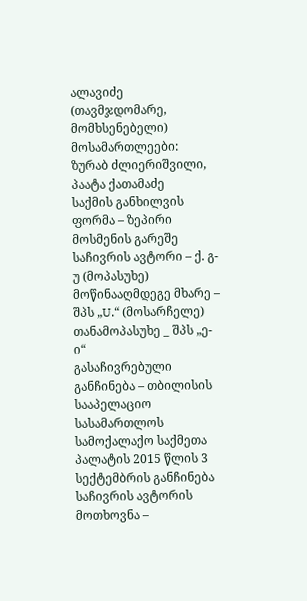ალავიძე (თავმჯდომარე, მომხსენებელი)
მოსამართლეები:
ზურაბ ძლიერიშვილი, პაატა ქათამაძე
საქმის განხილვის ფორმა – ზეპირი მოსმენის გარეშე
საჩივრის ავტორი – ქ. გ-უ (მოპასუხე)
მოწინააღმდეგე მხარე – შპს „U.“ (მოსარჩელე)
თანამოპასუხე _ შპს „ე-ი“
გასაჩივრებული განჩინება – თბილისის სააპელაციო სასამართლოს სამოქალაქო საქმეთა პალატის 2015 წლის 3 სექტემბრის განჩინება
საჩივრის ავტორის მოთხოვნა –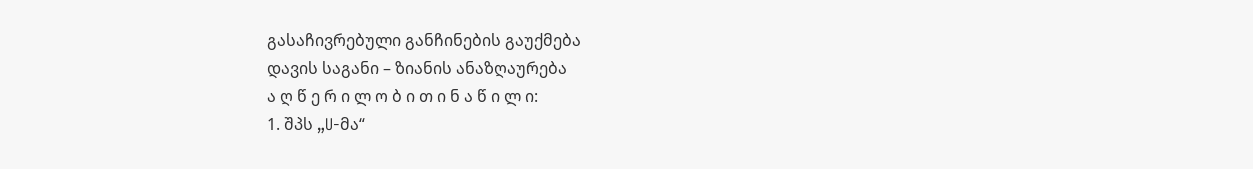გასაჩივრებული განჩინების გაუქმება
დავის საგანი – ზიანის ანაზღაურება
ა ღ წ ე რ ი ლ ო ბ ი თ ი ნ ა წ ი ლ ი:
1. შპს „U-მა“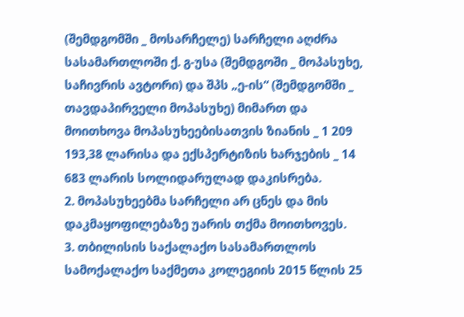(შემდგომში _ მოსარჩელე) სარჩელი აღძრა სასამართლოში ქ. გ-უსა (შემდგოში _ მოპასუხე, საჩივრის ავტორი) და შპს „ე-ის“ (შემდგომში _ თავდაპირველი მოპასუხე) მიმართ და მოითხოვა მოპასუხეებისათვის ზიანის _ 1 209 193,38 ლარისა და ექსპერტიზის ხარჯების _ 14 683 ლარის სოლიდარულად დაკისრება.
2. მოპასუხეებმა სარჩელი არ ცნეს და მის დაკმაყოფილებაზე უარის თქმა მოითხოვეს.
3. თბილისის საქალაქო სასამართლოს სამოქალაქო საქმეთა კოლეგიის 2015 წლის 25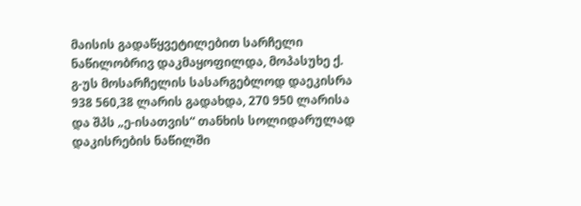მაისის გადაწყვეტილებით სარჩელი ნაწილობრივ დაკმაყოფილდა, მოპასუხე ქ. გ-უს მოსარჩელის სასარგებლოდ დაეკისრა 938 560,38 ლარის გადახდა, 270 950 ლარისა და შპს „ე-ისათვის“ თანხის სოლიდარულად დაკისრების ნაწილში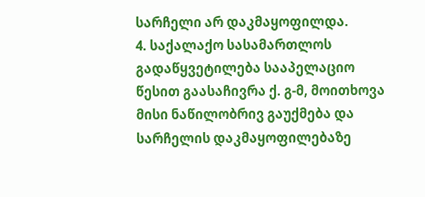სარჩელი არ დაკმაყოფილდა.
4. საქალაქო სასამართლოს გადაწყვეტილება სააპელაციო წესით გაასაჩივრა ქ. გ-მ, მოითხოვა მისი ნაწილობრივ გაუქმება და სარჩელის დაკმაყოფილებაზე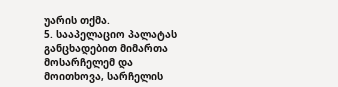უარის თქმა.
5. სააპელაციო პალატას განცხადებით მიმართა მოსარჩელემ და მოითხოვა, სარჩელის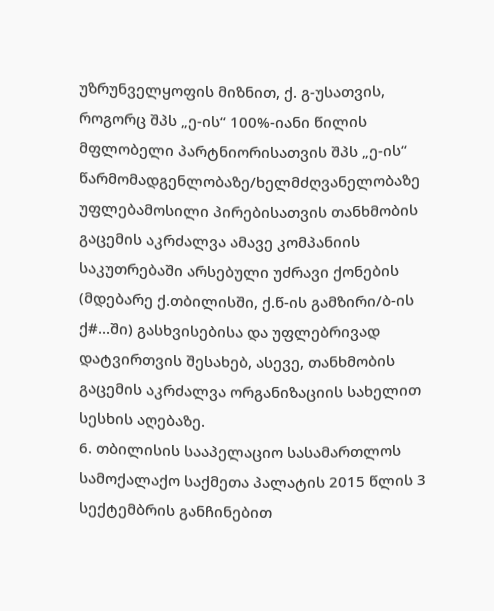უზრუნველყოფის მიზნით, ქ. გ-უსათვის, როგორც შპს „ე-ის“ 100%-იანი წილის მფლობელი პარტნიორისათვის შპს „ე-ის“ წარმომადგენლობაზე/ხელმძღვანელობაზე უფლებამოსილი პირებისათვის თანხმობის გაცემის აკრძალვა ამავე კომპანიის საკუთრებაში არსებული უძრავი ქონების (მდებარე ქ.თბილისში, ქ.წ-ის გამზირი/ბ-ის ქ#...ში) გასხვისებისა და უფლებრივად დატვირთვის შესახებ, ასევე, თანხმობის გაცემის აკრძალვა ორგანიზაციის სახელით სესხის აღებაზე.
6. თბილისის სააპელაციო სასამართლოს სამოქალაქო საქმეთა პალატის 2015 წლის 3 სექტემბრის განჩინებით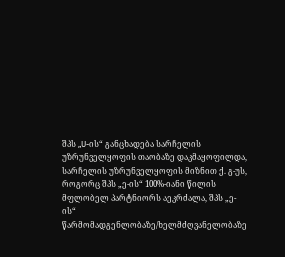შპს „U-ის“ განცხადება სარჩელის უზრუნველყოფის თაობაზე დაკმაყოფილდა, სარჩელის უზრუნველყოფის მიზნით ქ. გ-უს, როგორც შპს „ე-ის“ 100%-იანი წილის მფლობელ პარტნიორს აეკრძალა, შპს „ე-ის“ წარმომადგენლობაზე/ხელმძღვანელობაზე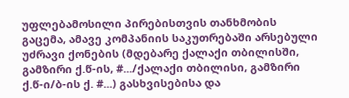უფლებამოსილი პირებისთვის თანხმობის გაცემა, ამავე კომპანიის საკუთრებაში არსებული უძრავი ქონების (მდებარე ქალაქი თბილისში, გამზირი ქ.წ-ის, #.../ქალაქი თბილისი, გამზირი ქ.წ-ი/ბ-ის ქ. #...) გასხვისებისა და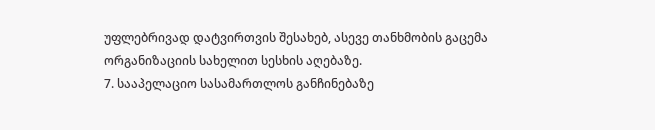უფლებრივად დატვირთვის შესახებ, ასევე თანხმობის გაცემა ორგანიზაციის სახელით სესხის აღებაზე.
7. სააპელაციო სასამართლოს განჩინებაზე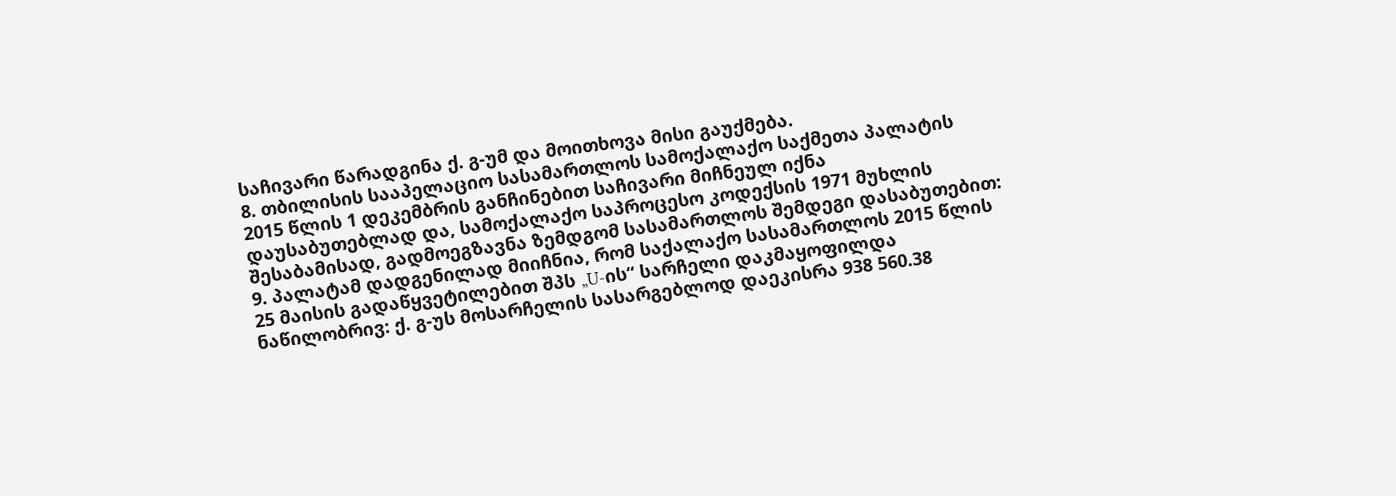საჩივარი წარადგინა ქ. გ-უმ და მოითხოვა მისი გაუქმება.
8. თბილისის სააპელაციო სასამართლოს სამოქალაქო საქმეთა პალატის 2015 წლის 1 დეკემბრის განჩინებით საჩივარი მიჩნეულ იქნა დაუსაბუთებლად და, სამოქალაქო საპროცესო კოდექსის 1971 მუხლის შესაბამისად, გადმოეგზავნა ზემდგომ სასამართლოს შემდეგი დასაბუთებით:
9. პალატამ დადგენილად მიიჩნია, რომ საქალაქო სასამართლოს 2015 წლის 25 მაისის გადაწყვეტილებით შპს „U-ის“ სარჩელი დაკმაყოფილდა ნაწილობრივ: ქ. გ-უს მოსარჩელის სასარგებლოდ დაეკისრა 938 560.38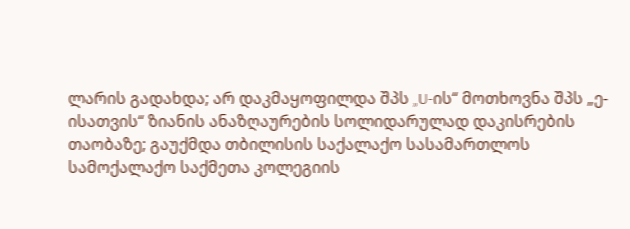ლარის გადახდა; არ დაკმაყოფილდა შპს „U-ის“ მოთხოვნა შპს „ე-ისათვის“ ზიანის ანაზღაურების სოლიდარულად დაკისრების თაობაზე; გაუქმდა თბილისის საქალაქო სასამართლოს სამოქალაქო საქმეთა კოლეგიის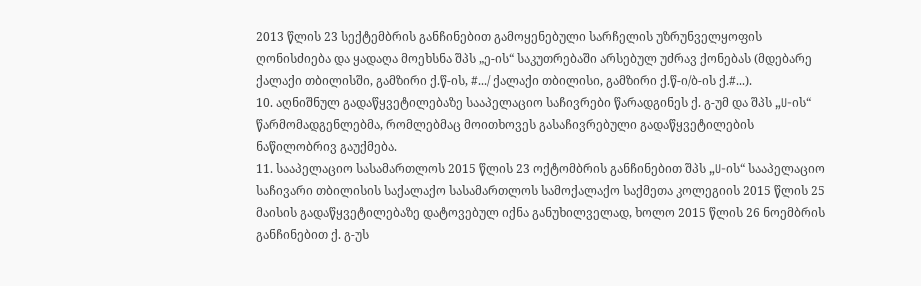2013 წლის 23 სექტემბრის განჩინებით გამოყენებული სარჩელის უზრუნველყოფის ღონისძიება და ყადაღა მოეხსნა შპს „ე-ის“ საკუთრებაში არსებულ უძრავ ქონებას (მდებარე ქალაქი თბილისში, გამზირი ქ.წ-ის, #.../ ქალაქი თბილისი, გამზირი ქ.წ-ი/ბ-ის ქ.#...).
10. აღნიშნულ გადაწყვეტილებაზე სააპელაციო საჩივრები წარადგინეს ქ. გ-უმ და შპს „U-ის“ წარმომადგენლებმა, რომლებმაც მოითხოვეს გასაჩივრებული გადაწყვეტილების ნაწილობრივ გაუქმება.
11. სააპელაციო სასამართლოს 2015 წლის 23 ოქტომბრის განჩინებით შპს „U-ის“ სააპელაციო საჩივარი თბილისის საქალაქო სასამართლოს სამოქალაქო საქმეთა კოლეგიის 2015 წლის 25 მაისის გადაწყვეტილებაზე დატოვებულ იქნა განუხილველად, ხოლო 2015 წლის 26 ნოემბრის განჩინებით ქ. გ-უს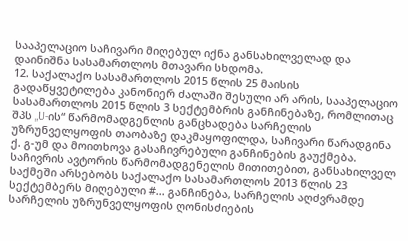სააპელაციო საჩივარი მიღებულ იქნა განსახილველად და დაინიშნა სასამართლოს მთავარი სხდომა.
12. საქალაქო სასამართლოს 2015 წლის 25 მაისის გადაწყვეტილება კანონიერ ძალაში შესული არ არის, სააპელაციო სასამართლოს 2015 წლის 3 სექტემბრის განჩინებაზე, რომლითაც შპს „U-ის“ წარმომადგენლის განცხადება სარჩელის უზრუნველყოფის თაობაზე დაკმაყოფილდა, საჩივარი წარადგინა ქ. გ-უმ და მოითხოვა გასაჩივრებული განჩინების გაუქმება. საჩივრის ავტორის წარმომადგენელის მითითებით, განსახილველ საქმეში არსებობს საქალაქო სასამართლოს 2013 წლის 23 სექტემბერს მიღებული #... განჩინება, სარჩელის აღძვრამდე სარჩელის უზრუნველყოფის ღონისძიების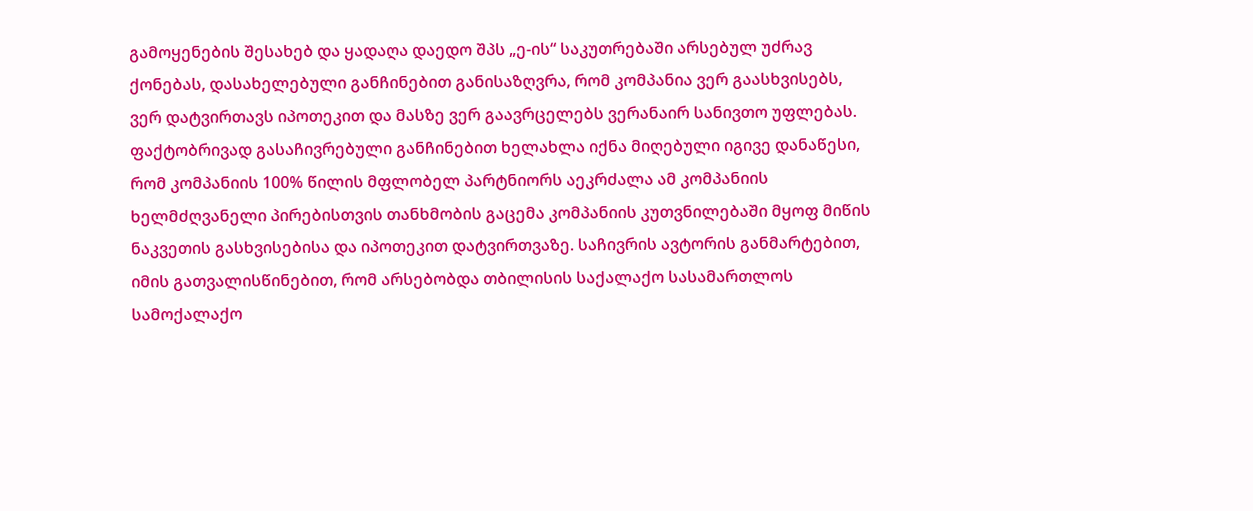გამოყენების შესახებ და ყადაღა დაედო შპს „ე-ის“ საკუთრებაში არსებულ უძრავ ქონებას, დასახელებული განჩინებით განისაზღვრა, რომ კომპანია ვერ გაასხვისებს, ვერ დატვირთავს იპოთეკით და მასზე ვერ გაავრცელებს ვერანაირ სანივთო უფლებას. ფაქტობრივად გასაჩივრებული განჩინებით ხელახლა იქნა მიღებული იგივე დანაწესი, რომ კომპანიის 100% წილის მფლობელ პარტნიორს აეკრძალა ამ კომპანიის ხელმძღვანელი პირებისთვის თანხმობის გაცემა კომპანიის კუთვნილებაში მყოფ მიწის ნაკვეთის გასხვისებისა და იპოთეკით დატვირთვაზე. საჩივრის ავტორის განმარტებით, იმის გათვალისწინებით, რომ არსებობდა თბილისის საქალაქო სასამართლოს სამოქალაქო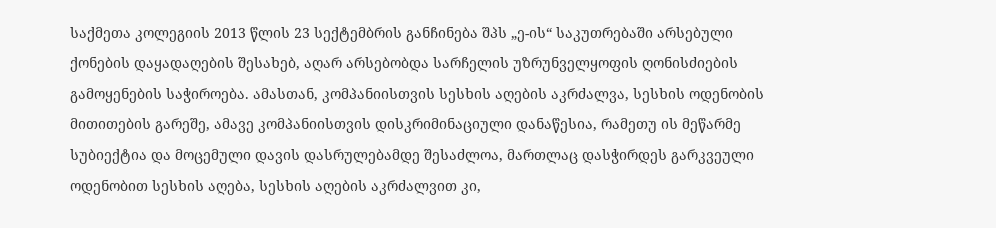საქმეთა კოლეგიის 2013 წლის 23 სექტემბრის განჩინება შპს „ე-ის“ საკუთრებაში არსებული ქონების დაყადაღების შესახებ, აღარ არსებობდა სარჩელის უზრუნველყოფის ღონისძიების გამოყენების საჭიროება. ამასთან, კომპანიისთვის სესხის აღების აკრძალვა, სესხის ოდენობის მითითების გარეშე, ამავე კომპანიისთვის დისკრიმინაციული დანაწესია, რამეთუ ის მეწარმე სუბიექტია და მოცემული დავის დასრულებამდე შესაძლოა, მართლაც დასჭირდეს გარკვეული ოდენობით სესხის აღება, სესხის აღების აკრძალვით კი,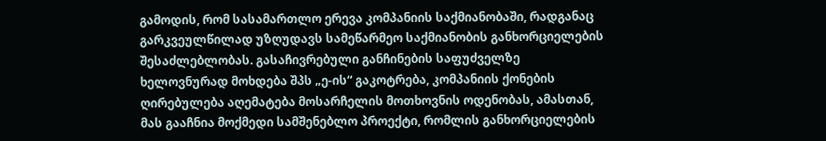გამოდის, რომ სასამართლო ერევა კომპანიის საქმიანობაში, რადგანაც გარკვეულწილად უზღუდავს სამეწარმეო საქმიანობის განხორციელების შესაძლებლობას. გასაჩივრებული განჩინების საფუძველზე ხელოვნურად მოხდება შპს „ე-ის“ გაკოტრება, კომპანიის ქონების ღირებულება აღემატება მოსარჩელის მოთხოვნის ოდენობას, ამასთან, მას გააჩნია მოქმედი სამშენებლო პროექტი, რომლის განხორციელების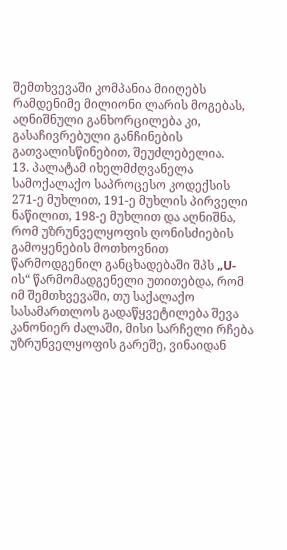შემთხვევაში კომპანია მიიღებს რამდენიმე მილიონი ლარის მოგებას, აღნიშნული განხორცილება კი, გასაჩივრებული განჩინების გათვალისწინებით, შეუძლებელია.
13. პალატამ იხელმძღვანელა სამოქალაქო საპროცესო კოდექსის 271-ე მუხლით, 191-ე მუხლის პირველი ნაწილით, 198-ე მუხლით და აღნიშნა, რომ უზრუნველყოფის ღონისძიების გამოყენების მოთხოვნით წარმოდგენილ განცხადებაში შპს „U-ის“ წარმომადგენელი უთითებდა, რომ იმ შემთხვევაში, თუ საქალაქო სასამართლოს გადაწყვეტილება შევა კანონიერ ძალაში, მისი სარჩელი რჩება უზრუნველყოფის გარეშე, ვინაიდან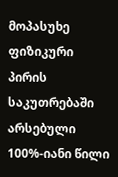მოპასუხე ფიზიკური პირის საკუთრებაში არსებული 100%-იანი წილი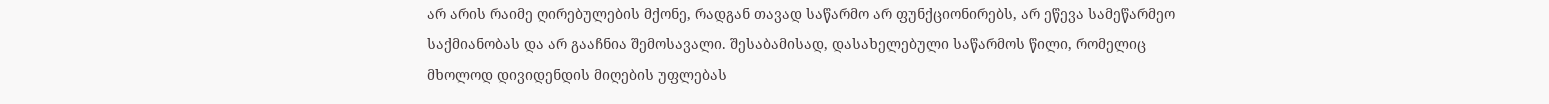არ არის რაიმე ღირებულების მქონე, რადგან თავად საწარმო არ ფუნქციონირებს, არ ეწევა სამეწარმეო საქმიანობას და არ გააჩნია შემოსავალი. შესაბამისად, დასახელებული საწარმოს წილი, რომელიც მხოლოდ დივიდენდის მიღების უფლებას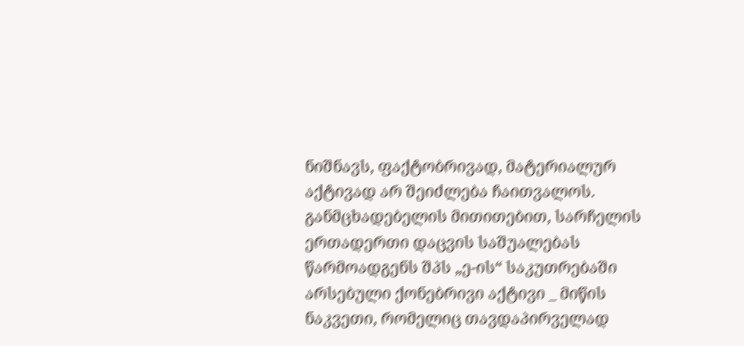ნიშნავს, ფაქტობრივად, მატერიალურ აქტივად არ შეიძლება ჩაითვალოს. განმცხადებელის მითითებით, სარჩელის ერთადერთი დაცვის საშუალებას წარმოადგენს შპს „ე-ის“ საკუთრებაში არსებული ქონებრივი აქტივი _ მიწის ნაკვეთი, რომელიც თავდაპირველად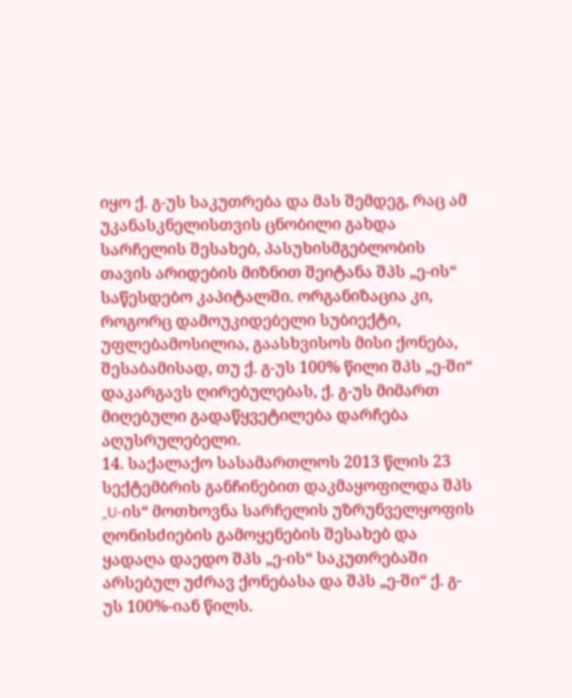იყო ქ. გ-უს საკუთრება და მას შემდეგ, რაც ამ უკანასკნელისთვის ცნობილი გახდა სარჩელის შესახებ, პასუხისმგებლობის თავის არიდების მიზნით შეიტანა შპს „ე-ის“ საწესდებო კაპიტალში. ორგანიზაცია კი, როგორც დამოუკიდებელი სუბიექტი, უფლებამოსილია, გაასხვისოს მისი ქონება, შესაბამისად, თუ ქ. გ-უს 100% წილი შპს „ე-ში“ დაკარგავს ღირებულებას, ქ. გ-უს მიმართ მიღებული გადაწყვეტილება დარჩება აღუსრულებელი.
14. საქალაქო სასამართლოს 2013 წლის 23 სექტემბრის განჩინებით დაკმაყოფილდა შპს „U-ის“ მოთხოვნა სარჩელის უზრუნველყოფის ღონისძიების გამოყენების შესახებ და ყადაღა დაედო შპს „ე-ის“ საკუთრებაში არსებულ უძრავ ქონებასა და შპს „ე-ში“ ქ. გ-უს 100%-იან წილს.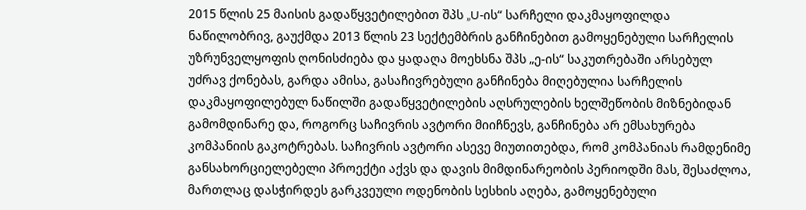2015 წლის 25 მაისის გადაწყვეტილებით შპს „U-ის“ სარჩელი დაკმაყოფილდა ნაწილობრივ, გაუქმდა 2013 წლის 23 სექტემბრის განჩინებით გამოყენებული სარჩელის უზრუნველყოფის ღონისძიება და ყადაღა მოეხსნა შპს „ე-ის“ საკუთრებაში არსებულ უძრავ ქონებას, გარდა ამისა, გასაჩივრებული განჩინება მიღებულია სარჩელის დაკმაყოფილებულ ნაწილში გადაწყვეტილების აღსრულების ხელშეწობის მიზნებიდან გამომდინარე და, როგორც საჩივრის ავტორი მიიჩნევს, განჩინება არ ემსახურება კომპანიის გაკოტრებას. საჩივრის ავტორი ასევე მიუთითებდა, რომ კომპანიას რამდენიმე განსახორციელებელი პროექტი აქვს და დავის მიმდინარეობის პერიოდში მას, შესაძლოა, მართლაც დასჭირდეს გარკვეული ოდენობის სესხის აღება, გამოყენებული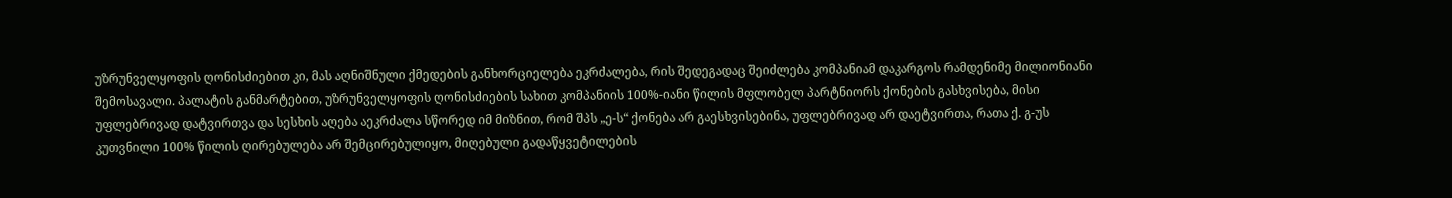უზრუნველყოფის ღონისძიებით კი, მას აღნიშნული ქმედების განხორციელება ეკრძალება, რის შედეგადაც შეიძლება კომპანიამ დაკარგოს რამდენიმე მილიონიანი შემოსავალი. პალატის განმარტებით, უზრუნველყოფის ღონისძიების სახით კომპანიის 100%-იანი წილის მფლობელ პარტნიორს ქონების გასხვისება, მისი უფლებრივად დატვირთვა და სესხის აღება აეკრძალა სწორედ იმ მიზნით, რომ შპს „ე-ს“ ქონება არ გაესხვისებინა, უფლებრივად არ დაეტვირთა, რათა ქ. გ-უს კუთვნილი 100% წილის ღირებულება არ შემცირებულიყო, მიღებული გადაწყვეტილების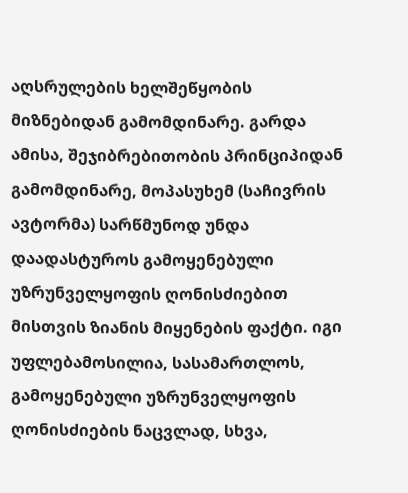აღსრულების ხელშეწყობის მიზნებიდან გამომდინარე. გარდა ამისა, შეჯიბრებითობის პრინციპიდან გამომდინარე, მოპასუხემ (საჩივრის ავტორმა) სარწმუნოდ უნდა დაადასტუროს გამოყენებული უზრუნველყოფის ღონისძიებით მისთვის ზიანის მიყენების ფაქტი. იგი უფლებამოსილია, სასამართლოს, გამოყენებული უზრუნველყოფის ღონისძიების ნაცვლად, სხვა,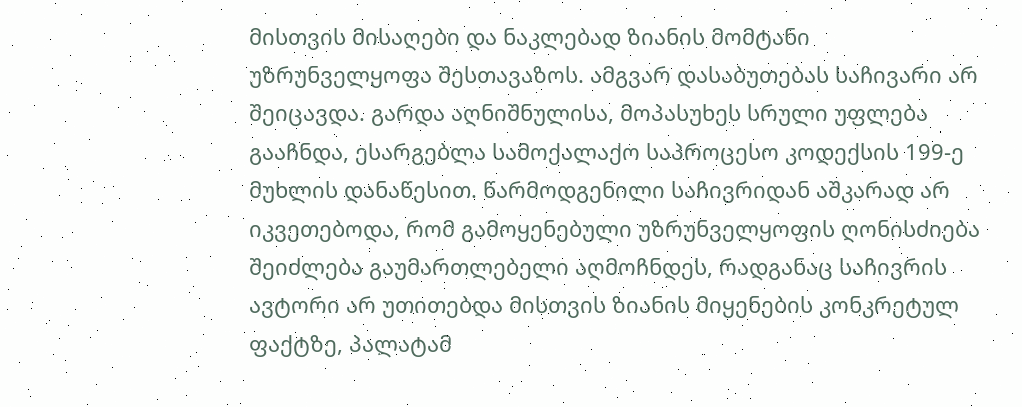მისთვის მისაღები და ნაკლებად ზიანის მომტანი უზრუნველყოფა შესთავაზოს. ამგვარ დასაბუთებას საჩივარი არ შეიცავდა. გარდა აღნიშნულისა, მოპასუხეს სრული უფლება გააჩნდა, ესარგებლა სამოქალაქო საპროცესო კოდექსის 199-ე მუხლის დანაწესით. წარმოდგენილი საჩივრიდან აშკარად არ იკვეთებოდა, რომ გამოყენებული უზრუნველყოფის ღონისძიება შეიძლება გაუმართლებელი აღმოჩნდეს, რადგანაც საჩივრის ავტორი არ უთითებდა მისთვის ზიანის მიყენების კონკრეტულ ფაქტზე, პალატამ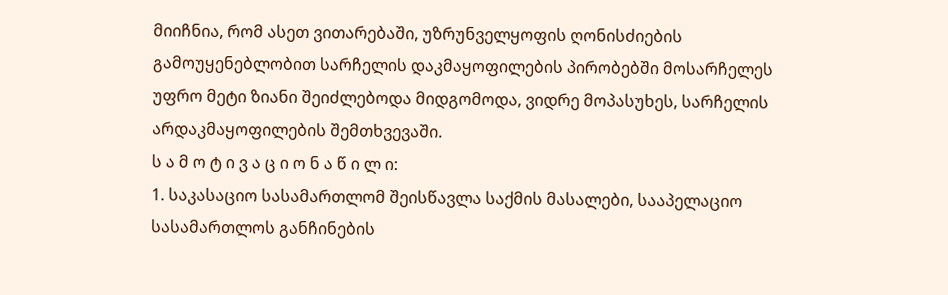მიიჩნია, რომ ასეთ ვითარებაში, უზრუნველყოფის ღონისძიების გამოუყენებლობით სარჩელის დაკმაყოფილების პირობებში მოსარჩელეს უფრო მეტი ზიანი შეიძლებოდა მიდგომოდა, ვიდრე მოპასუხეს, სარჩელის არდაკმაყოფილების შემთხვევაში.
ს ა მ ო ტ ი ვ ა ც ი ო ნ ა წ ი ლ ი:
1. საკასაციო სასამართლომ შეისწავლა საქმის მასალები, სააპელაციო სასამართლოს განჩინების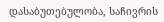დასაბუთებულობა, საჩივრის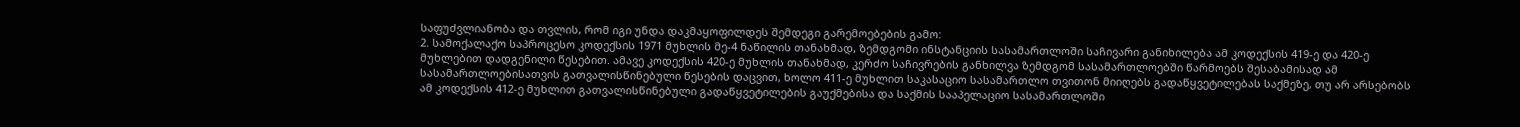საფუძვლიანობა და თვლის, რომ იგი უნდა დაკმაყოფილდეს შემდეგი გარემოებების გამო:
2. სამოქალაქო საპროცესო კოდექსის 1971 მუხლის მე-4 ნაწილის თანახმად, ზემდგომი ინსტანციის სასამართლოში საჩივარი განიხილება ამ კოდექსის 419-ე და 420-ე მუხლებით დადგენილი წესებით. ამავე კოდექსის 420-ე მუხლის თანახმად, კერძო საჩივრების განხილვა ზემდგომ სასამართლოებში წარმოებს შესაბამისად ამ სასამართლოებისათვის გათვალისწინებული წესების დაცვით, ხოლო 411-ე მუხლით საკასაციო სასამართლო თვითონ მიიღებს გადაწყვეტილებას საქმეზე, თუ არ არსებობს ამ კოდექსის 412-ე მუხლით გათვალისწინებული გადაწყვეტილების გაუქმებისა და საქმის სააპელაციო სასამართლოში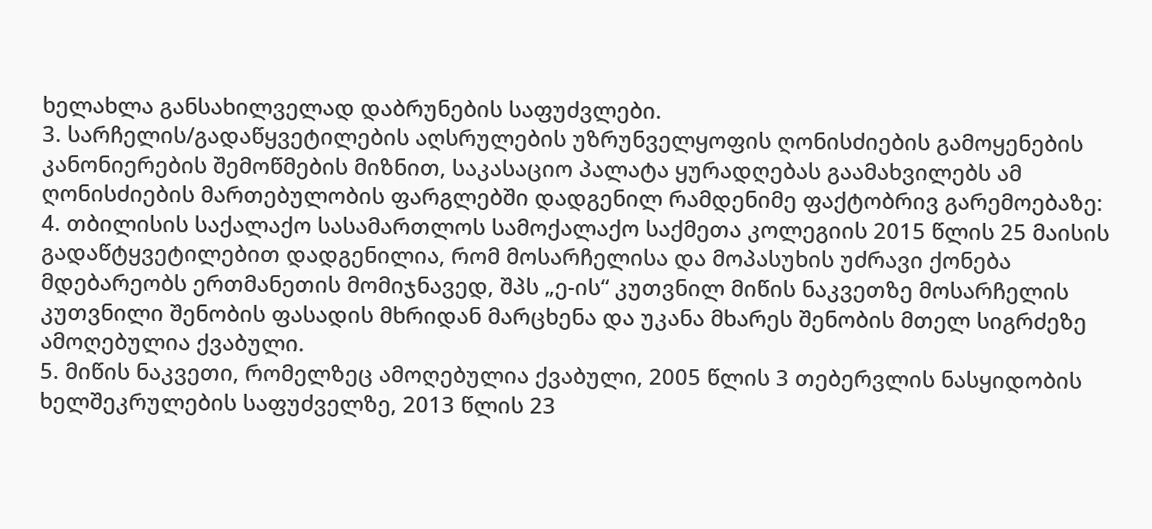ხელახლა განსახილველად დაბრუნების საფუძვლები.
3. სარჩელის/გადაწყვეტილების აღსრულების უზრუნველყოფის ღონისძიების გამოყენების კანონიერების შემოწმების მიზნით, საკასაციო პალატა ყურადღებას გაამახვილებს ამ ღონისძიების მართებულობის ფარგლებში დადგენილ რამდენიმე ფაქტობრივ გარემოებაზე:
4. თბილისის საქალაქო სასამართლოს სამოქალაქო საქმეთა კოლეგიის 2015 წლის 25 მაისის გადაწტყვეტილებით დადგენილია, რომ მოსარჩელისა და მოპასუხის უძრავი ქონება მდებარეობს ერთმანეთის მომიჯნავედ, შპს „ე-ის“ კუთვნილ მიწის ნაკვეთზე მოსარჩელის კუთვნილი შენობის ფასადის მხრიდან მარცხენა და უკანა მხარეს შენობის მთელ სიგრძეზე ამოღებულია ქვაბული.
5. მიწის ნაკვეთი, რომელზეც ამოღებულია ქვაბული, 2005 წლის 3 თებერვლის ნასყიდობის ხელშეკრულების საფუძველზე, 2013 წლის 23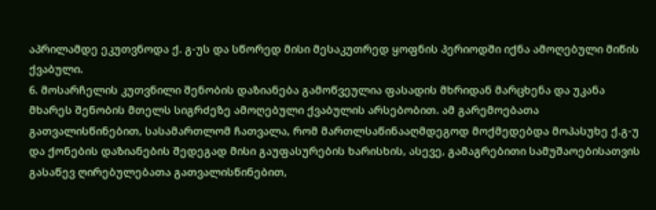აპრილამდე ეკუთვნოდა ქ. გ-უს და სწორედ მისი მესაკუთრედ ყოფნის პერიოდში იქნა ამოღებული მიწის ქვაბული.
6. მოსარჩელის კუთვნილი შენობის დაზიანება გამოწვეულია ფასადის მხრიდან მარცხენა და უკანა მხარეს შენობის მთელს სიგრძეზე ამოღებული ქვაბულის არსებობით. ამ გარემოებათა გათვალისწინებით, სასამართლომ ჩათვალა, რომ მართლსაწინააღმდეგოდ მოქმედებდა მოპასუხე ქ.გ-უ და ქონების დაზიანების შედეგად მისი გაუფასურების ხარისხის, ასევე, გამაგრებითი სამუშაოებისათვის გასაწევ ღირებულებათა გათვალისწინებით,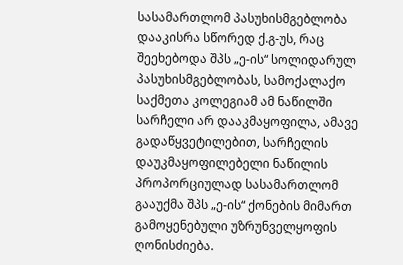სასამართლომ პასუხისმგებლობა დააკისრა სწორედ ქ.გ-უს, რაც შეეხებოდა შპს „ე-ის“ სოლიდარულ პასუხისმგებლობას, სამოქალაქო საქმეთა კოლეგიამ ამ ნაწილში სარჩელი არ დააკმაყოფილა, ამავე გადაწყვეტილებით, სარჩელის დაუკმაყოფილებელი ნაწილის პროპორციულად სასამართლომ გააუქმა შპს „ე-ის“ ქონების მიმართ გამოყენებული უზრუნველყოფის ღონისძიება.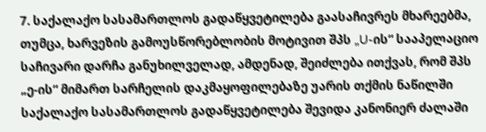7. საქალაქო სასამართლოს გადაწყვეტილება გაასაჩივრეს მხარეებმა, თუმცა, ხარვეზის გამოუსწორებლობის მოტივით შპს „U-ის“ სააპელაციო საჩივარი დარჩა განუხილველად, ამდენად, შეიძლება ითქვას, რომ შპს „ე-ის“ მიმართ სარჩელის დაკმაყოფილებაზე უარის თქმის ნაწილში საქალაქო სასამართლოს გადაწყვეტილება შევიდა კანონიერ ძალაში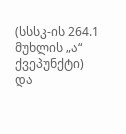(სსსკ-ის 264.1 მუხლის „ა“ ქვეპუნქტი) და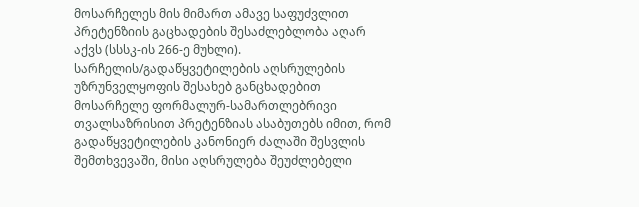მოსარჩელეს მის მიმართ ამავე საფუძვლით პრეტენზიის გაცხადების შესაძლებლობა აღარ აქვს (სსსკ-ის 266-ე მუხლი). სარჩელის/გადაწყვეტილების აღსრულების უზრუნველყოფის შესახებ განცხადებით მოსარჩელე ფორმალურ-სამართლებრივი თვალსაზრისით პრეტენზიას ასაბუთებს იმით, რომ გადაწყვეტილების კანონიერ ძალაში შესვლის შემთხვევაში, მისი აღსრულება შეუძლებელი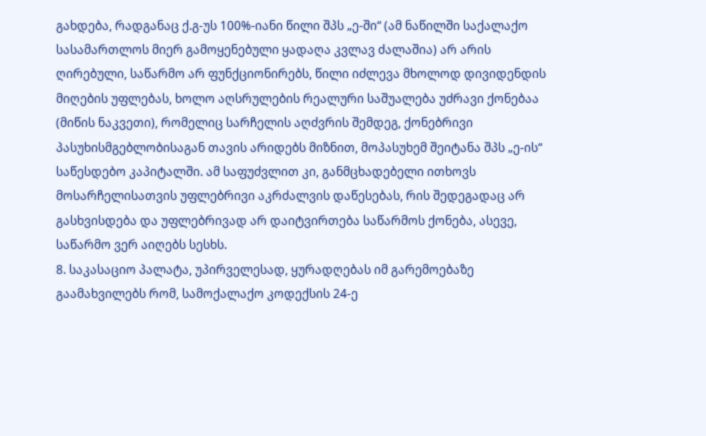გახდება, რადგანაც ქ.გ-უს 100%-იანი წილი შპს „ე-ში“ (ამ ნაწილში საქალაქო სასამართლოს მიერ გამოყენებული ყადაღა კვლავ ძალაშია) არ არის ღირებული, საწარმო არ ფუნქციონირებს, წილი იძლევა მხოლოდ დივიდენდის მიღების უფლებას, ხოლო აღსრულების რეალური საშუალება უძრავი ქონებაა (მიწის ნაკვეთი), რომელიც სარჩელის აღძვრის შემდეგ, ქონებრივი პასუხისმგებლობისაგან თავის არიდებს მიზნით, მოპასუხემ შეიტანა შპს „ე-ის“ საწესდებო კაპიტალში. ამ საფუძვლით კი, განმცხადებელი ითხოვს მოსარჩელისათვის უფლებრივი აკრძალვის დაწესებას, რის შედეგადაც არ გასხვისდება და უფლებრივად არ დაიტვირთება საწარმოს ქონება, ასევე, საწარმო ვერ აიღებს სესხს.
8. საკასაციო პალატა, უპირველესად, ყურადღებას იმ გარემოებაზე გაამახვილებს რომ, სამოქალაქო კოდექსის 24-ე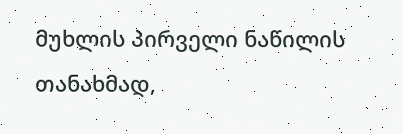მუხლის პირველი ნაწილის თანახმად,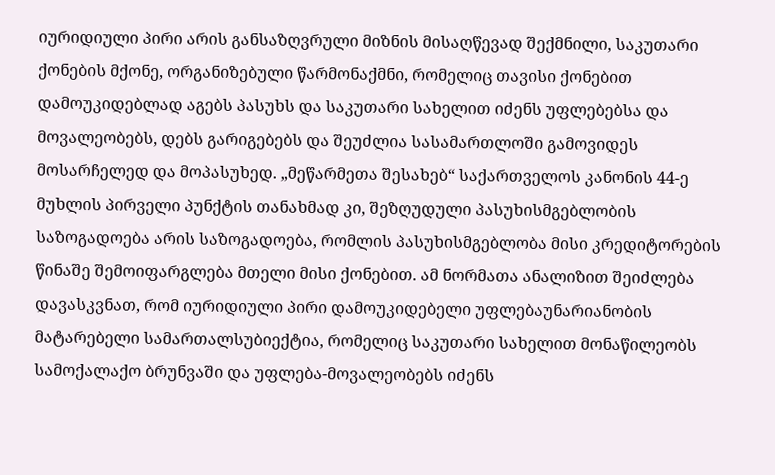იურიდიული პირი არის განსაზღვრული მიზნის მისაღწევად შექმნილი, საკუთარი ქონების მქონე, ორგანიზებული წარმონაქმნი, რომელიც თავისი ქონებით დამოუკიდებლად აგებს პასუხს და საკუთარი სახელით იძენს უფლებებსა და მოვალეობებს, დებს გარიგებებს და შეუძლია სასამართლოში გამოვიდეს მოსარჩელედ და მოპასუხედ. „მეწარმეთა შესახებ“ საქართველოს კანონის 44-ე მუხლის პირველი პუნქტის თანახმად კი, შეზღუდული პასუხისმგებლობის საზოგადოება არის საზოგადოება, რომლის პასუხისმგებლობა მისი კრედიტორების წინაშე შემოიფარგლება მთელი მისი ქონებით. ამ ნორმათა ანალიზით შეიძლება დავასკვნათ, რომ იურიდიული პირი დამოუკიდებელი უფლებაუნარიანობის მატარებელი სამართალსუბიექტია, რომელიც საკუთარი სახელით მონაწილეობს სამოქალაქო ბრუნვაში და უფლება-მოვალეობებს იძენს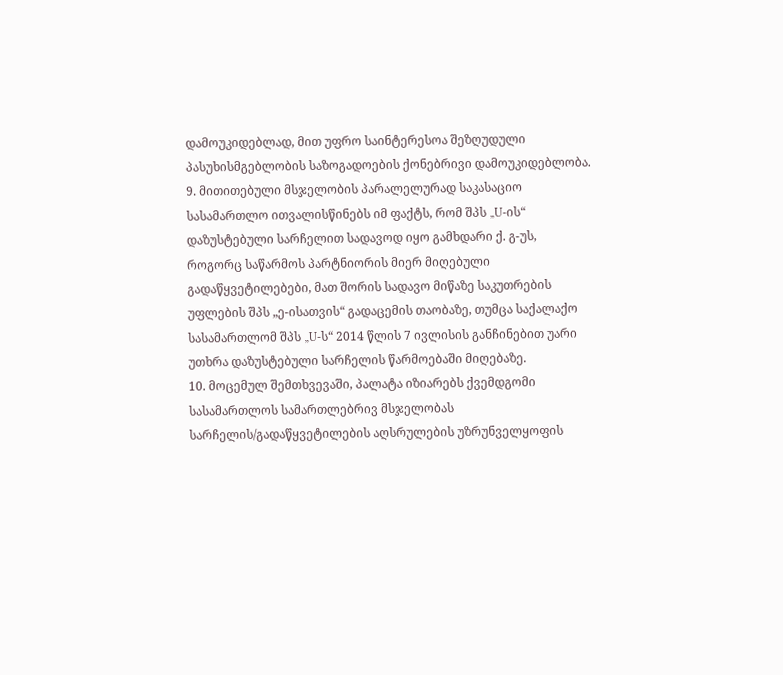დამოუკიდებლად, მით უფრო საინტერესოა შეზღუდული პასუხისმგებლობის საზოგადოების ქონებრივი დამოუკიდებლობა.
9. მითითებული მსჯელობის პარალელურად საკასაციო სასამართლო ითვალისწინებს იმ ფაქტს, რომ შპს „U-ის“ დაზუსტებული სარჩელით სადავოდ იყო გამხდარი ქ. გ-უს, როგორც საწარმოს პარტნიორის მიერ მიღებული გადაწყვეტილებები, მათ შორის სადავო მიწაზე საკუთრების უფლების შპს „ე-ისათვის“ გადაცემის თაობაზე, თუმცა საქალაქო სასამართლომ შპს „U-ს“ 2014 წლის 7 ივლისის განჩინებით უარი უთხრა დაზუსტებული სარჩელის წარმოებაში მიღებაზე.
10. მოცემულ შემთხვევაში, პალატა იზიარებს ქვემდგომი სასამართლოს სამართლებრივ მსჯელობას სარჩელის/გადაწყვეტილების აღსრულების უზრუნველყოფის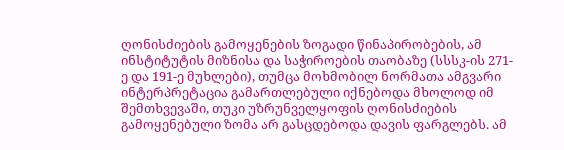ღონისძიების გამოყენების ზოგადი წინაპირობების, ამ ინსტიტუტის მიზნისა და საჭიროების თაობაზე (სსსკ-ის 271-ე და 191-ე მუხლები), თუმცა მოხმობილ ნორმათა ამგვარი ინტერპრეტაცია გამართლებული იქნებოდა მხოლოდ იმ შემთხვევაში, თუკი უზრუნველყოფის ღონისძიების გამოყენებული ზომა არ გასცდებოდა დავის ფარგლებს. ამ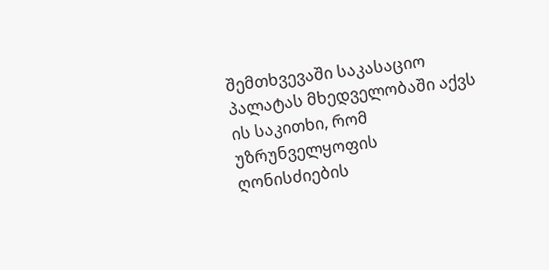შემთხვევაში საკასაციო პალატას მხედველობაში აქვს ის საკითხი, რომ უზრუნველყოფის ღონისძიების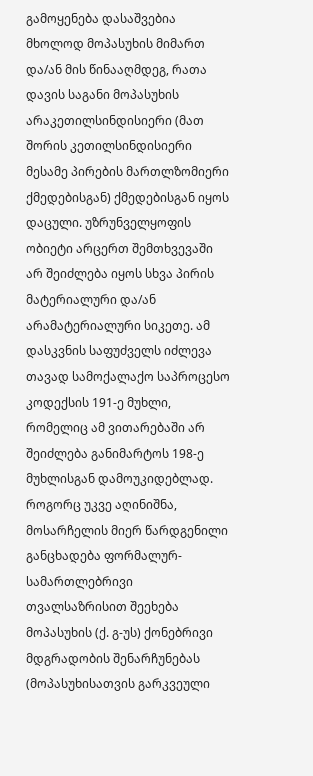გამოყენება დასაშვებია მხოლოდ მოპასუხის მიმართ და/ან მის წინააღმდეგ, რათა დავის საგანი მოპასუხის არაკეთილსინდისიერი (მათ შორის კეთილსინდისიერი მესამე პირების მართლზომიერი ქმედებისგან) ქმედებისგან იყოს დაცული. უზრუნველყოფის ობიეტი არცერთ შემთხვევაში არ შეიძლება იყოს სხვა პირის მატერიალური და/ან არამატერიალური სიკეთე. ამ დასკვნის საფუძველს იძლევა თავად სამოქალაქო საპროცესო კოდექსის 191-ე მუხლი, რომელიც ამ ვითარებაში არ შეიძლება განიმარტოს 198-ე მუხლისგან დამოუკიდებლად. როგორც უკვე აღინიშნა, მოსარჩელის მიერ წარდგენილი განცხადება ფორმალურ-სამართლებრივი თვალსაზრისით შეეხება მოპასუხის (ქ. გ-უს) ქონებრივი მდგრადობის შენარჩუნებას (მოპასუხისათვის გარკვეული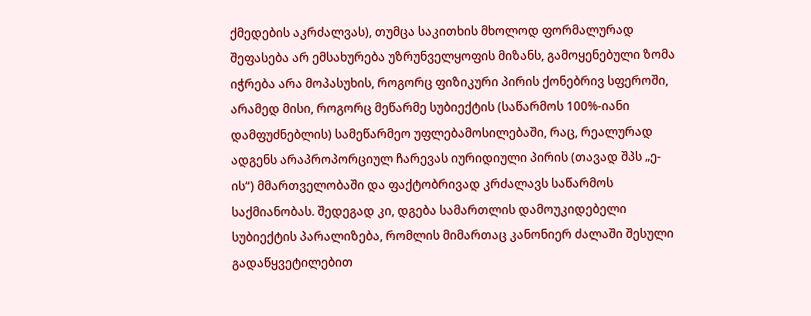ქმედების აკრძალვას), თუმცა საკითხის მხოლოდ ფორმალურად შეფასება არ ემსახურება უზრუნველყოფის მიზანს, გამოყენებული ზომა იჭრება არა მოპასუხის, როგორც ფიზიკური პირის ქონებრივ სფეროში, არამედ მისი, როგორც მეწარმე სუბიექტის (საწარმოს 100%-იანი დამფუძნებლის) სამეწარმეო უფლებამოსილებაში, რაც, რეალურად ადგენს არაპროპორციულ ჩარევას იურიდიული პირის (თავად შპს „ე-ის“) მმართველობაში და ფაქტობრივად კრძალავს საწარმოს საქმიანობას. შედეგად კი, დგება სამართლის დამოუკიდებელი სუბიექტის პარალიზება, რომლის მიმართაც კანონიერ ძალაში შესული გადაწყვეტილებით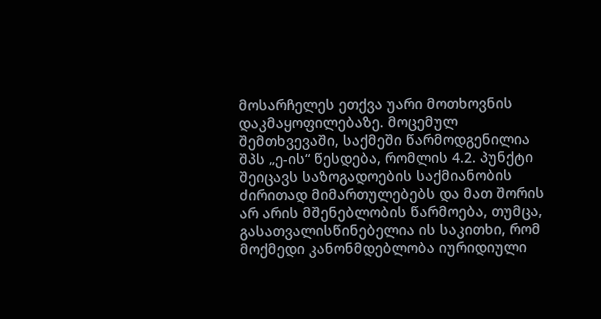მოსარჩელეს ეთქვა უარი მოთხოვნის დაკმაყოფილებაზე. მოცემულ შემთხვევაში, საქმეში წარმოდგენილია შპს „ე-ის“ წესდება, რომლის 4.2. პუნქტი შეიცავს საზოგადოების საქმიანობის ძირითად მიმართულებებს და მათ შორის არ არის მშენებლობის წარმოება, თუმცა, გასათვალისწინებელია ის საკითხი, რომ მოქმედი კანონმდებლობა იურიდიული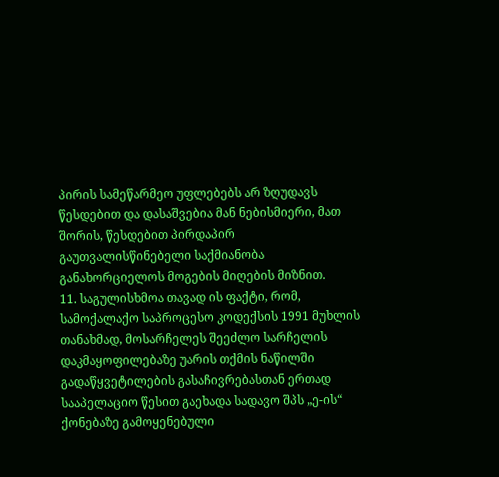პირის სამეწარმეო უფლებებს არ ზღუდავს წესდებით და დასაშვებია მან ნებისმიერი, მათ შორის, წესდებით პირდაპირ გაუთვალისწინებელი საქმიანობა განახორციელოს მოგების მიღების მიზნით.
11. საგულისხმოა თავად ის ფაქტი, რომ, სამოქალაქო საპროცესო კოდექსის 1991 მუხლის თანახმად, მოსარჩელეს შეეძლო სარჩელის დაკმაყოფილებაზე უარის თქმის ნაწილში გადაწყვეტილების გასაჩივრებასთან ერთად სააპელაციო წესით გაეხადა სადავო შპს „ე-ის“ ქონებაზე გამოყენებული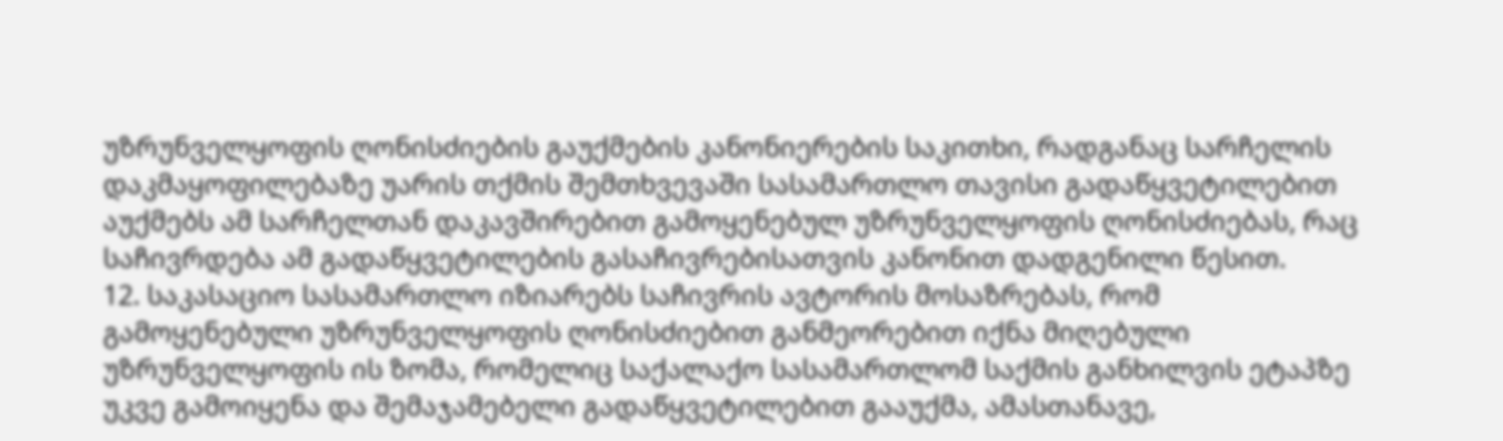უზრუნველყოფის ღონისძიების გაუქმების კანონიერების საკითხი, რადგანაც სარჩელის დაკმაყოფილებაზე უარის თქმის შემთხვევაში სასამართლო თავისი გადაწყვეტილებით აუქმებს ამ სარჩელთან დაკავშირებით გამოყენებულ უზრუნველყოფის ღონისძიებას, რაც საჩივრდება ამ გადაწყვეტილების გასაჩივრებისათვის კანონით დადგენილი წესით.
12. საკასაციო სასამართლო იზიარებს საჩივრის ავტორის მოსაზრებას, რომ გამოყენებული უზრუნველყოფის ღონისძიებით განმეორებით იქნა მიღებული უზრუნველყოფის ის ზომა, რომელიც საქალაქო სასამართლომ საქმის განხილვის ეტაპზე უკვე გამოიყენა და შემაჯამებელი გადაწყვეტილებით გააუქმა, ამასთანავე,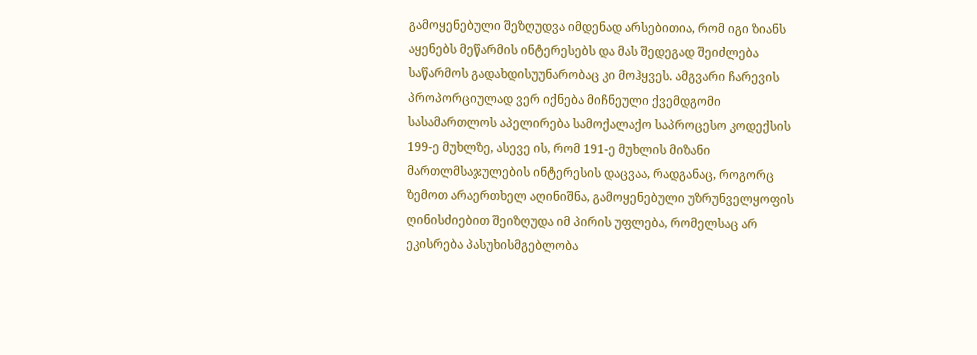გამოყენებული შეზღუდვა იმდენად არსებითია, რომ იგი ზიანს აყენებს მეწარმის ინტერესებს და მას შედეგად შეიძლება საწარმოს გადახდისუუნარობაც კი მოჰყვეს. ამგვარი ჩარევის პროპორციულად ვერ იქნება მიჩნეული ქვემდგომი სასამართლოს აპელირება სამოქალაქო საპროცესო კოდექსის 199-ე მუხლზე, ასევე ის, რომ 191-ე მუხლის მიზანი მართლმსაჯულების ინტერესის დაცვაა, რადგანაც, როგორც ზემოთ არაერთხელ აღინიშნა, გამოყენებული უზრუნველყოფის ღინისძიებით შეიზღუდა იმ პირის უფლება, რომელსაც არ ეკისრება პასუხისმგებლობა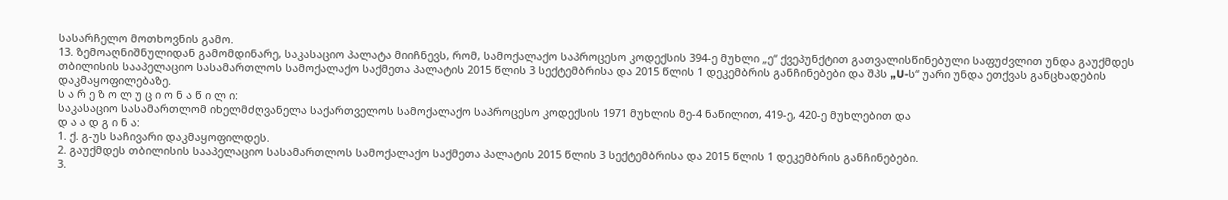სასარჩელო მოთხოვნის გამო.
13. ზემოაღნიშნულიდან გამომდინარე, საკასაციო პალატა მიიჩნევს, რომ, სამოქალაქო საპროცესო კოდექსის 394-ე მუხლი „ე“ ქვეპუნქტით გათვალისწინებული საფუძვლით უნდა გაუქმდეს თბილისის სააპელაციო სასამართლოს სამოქალაქო საქმეთა პალატის 2015 წლის 3 სექტემბრისა და 2015 წლის 1 დეკემბრის განჩინებები და შპს „U-ს“ უარი უნდა ეთქვას განცხადების დაკმაყოფილებაზე.
ს ა რ ე ზ ო ლ უ ც ი ო ნ ა წ ი ლ ი:
საკასაციო სასამართლომ იხელმძღვანელა საქართველოს სამოქალაქო საპროცესო კოდექსის 1971 მუხლის მე-4 ნაწილით, 419-ე, 420-ე მუხლებით და
დ ა ა დ გ ი ნ ა:
1. ქ. გ-უს საჩივარი დაკმაყოფილდეს.
2. გაუქმდეს თბილისის სააპელაციო სასამართლოს სამოქალაქო საქმეთა პალატის 2015 წლის 3 სექტემბრისა და 2015 წლის 1 დეკემბრის განჩინებები.
3.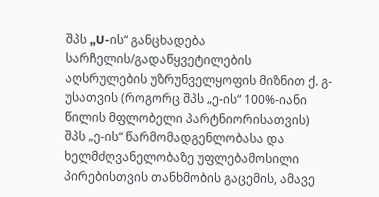შპს „U-ის“ განცხადება სარჩელის/გადაწყვეტილების აღსრულების უზრუნველყოფის მიზნით ქ. გ-უსათვის (როგორც შპს „ე-ის“ 100%-იანი წილის მფლობელი პარტნიორისათვის) შპს „ე-ის“ წარმომადგენლობასა და ხელმძღვანელობაზე უფლებამოსილი პირებისთვის თანხმობის გაცემის, ამავე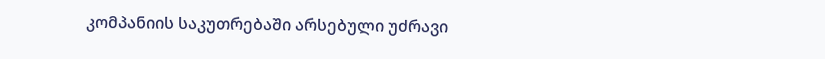კომპანიის საკუთრებაში არსებული უძრავი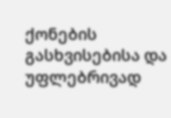ქონების გასხვისებისა და უფლებრივად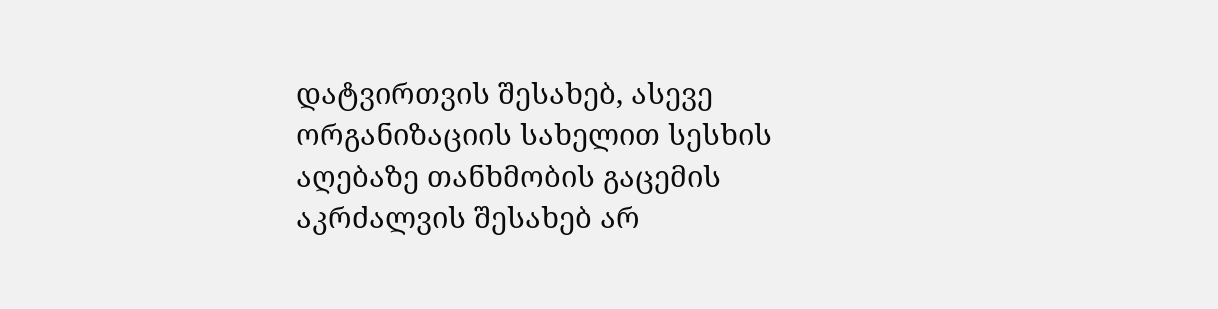დატვირთვის შესახებ, ასევე ორგანიზაციის სახელით სესხის აღებაზე თანხმობის გაცემის აკრძალვის შესახებ არ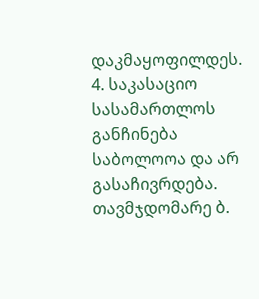დაკმაყოფილდეს.
4. საკასაციო სასამართლოს განჩინება საბოლოოა და არ გასაჩივრდება.
თავმჯდომარე ბ.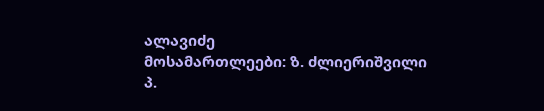ალავიძე
მოსამართლეები: ზ. ძლიერიშვილი
პ.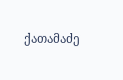ქათამაძე